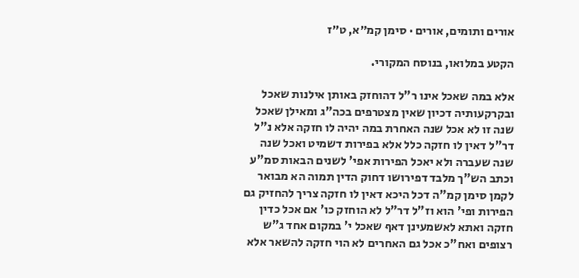אורים ותומים, אורים · סימן קמ״א, ט״ז

הקטע במלואו, בנוסח המקורי.

אלא במה שאכל אינו ר"ל דהוחזק באותן אילנות שאכל ובקרקעותיה דכיון שאין מצטרפים בכה"ג ומאילן שאכל שנה זו לא אכל שנה האחרת במה יהיה לו חזקה אלא נ"ל דר"ל דאין לו חזקה כלל אלא בפירות דשמיט ואכל שנה שנה שעברה ולא יאכל הפירות אפי' לשנים הבאות סמ"ע וכתב הש"ך מלבד דפירושו דחוק הדין תמוה הא מבואר לקמן סימן קמ"ה דכל היכא דאין לו חזקה צריך להחזיק גם הפירות ופי' הוא וז"ל דר"ל לא הוחזק כו' אם אכל כדין חזקה ואתא לאשמעינן דאף שאכל י' במקום אחד ג"ש רצופים ואח"כ אכל גם האחרים לא הוי חזקה להשאר אלא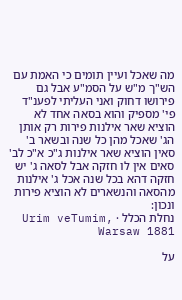מה שאכל ועיין תומים כי האמת עם הש"ך מ"ש על הסמ"ע אבל גם פירושו דחוק ואני העליתי לפענ"ד פי' מספיק והוא בסאה אחד לא הוציא שאר אילנות פירות רק אותן הג' שאכל מהן כל שנה ובשאר ב' סאין הוציא שאר אילנות ג"כ א"כ לב' סאים אין לו חזקה אבל לסאה ג' יש חזקה דהא בכל שנה אכל ג' אילנות מהסאה והנשארים לא הוציא פירות ונכון:
נחלת הכלל · Urim veTumim, Warsaw 1881

על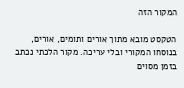המקור הזה

הטקסט מובא מתוך אורים ותומים, אורים, בנוסחו המקורי ובלי עריכה. מקור הלכתי נכתב בזמן מסוים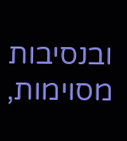ובנסיבות מסוימות,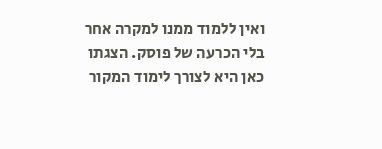ואין ללמוד ממנו למקרה אחר בלי הכרעה של פוסק. הצגתו כאן היא לצורך לימוד המקור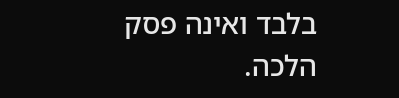בלבד ואינה פסק הלכה.